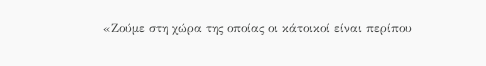«Ζούμε στη χώρα της οποίας οι κάτοικοί είναι περίπου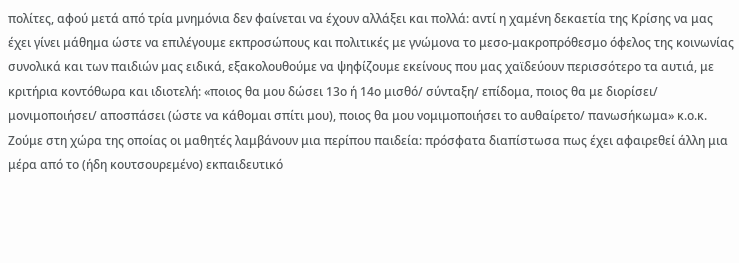πολίτες, αφού μετά από τρία μνημόνια δεν φαίνεται να έχουν αλλάξει και πολλά: αντί η χαμένη δεκαετία της Κρίσης να μας έχει γίνει μάθημα ώστε να επιλέγουμε εκπροσώπους και πολιτικές με γνώμονα το μεσο-μακροπρόθεσμο όφελος της κοινωνίας συνολικά και των παιδιών μας ειδικά, εξακολουθούμε να ψηφίζουμε εκείνους που μας χαϊδεύουν περισσότερο τα αυτιά, με κριτήρια κοντόθωρα και ιδιοτελή: «ποιος θα μου δώσει 13ο ή 14ο μισθό/ σύνταξη/ επίδομα, ποιος θα με διορίσει/ μονιμοποιήσει/ αποσπάσει (ώστε να κάθομαι σπίτι μου), ποιος θα μου νομιμοποιήσει το αυθαίρετο/ πανωσήκωμα» κ.ο.κ.
Ζούμε στη χώρα της οποίας οι μαθητές λαμβάνουν μια περίπου παιδεία: πρόσφατα διαπίστωσα πως έχει αφαιρεθεί άλλη μια μέρα από το (ήδη κουτσουρεμένο) εκπαιδευτικό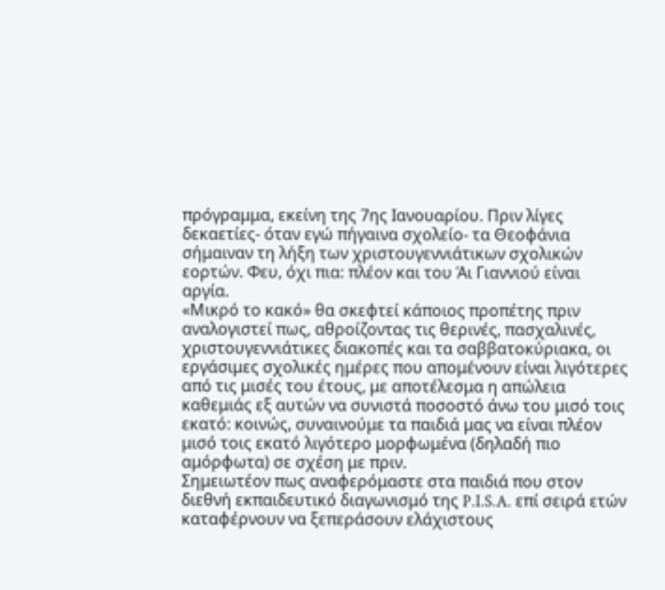πρόγραμμα, εκείνη της 7ης Ιανουαρίου. Πριν λίγες δεκαετίες- όταν εγώ πήγαινα σχολείο- τα Θεοφάνια σήμαιναν τη λήξη των χριστουγεννιάτικων σχολικών εορτών. Φευ, όχι πια: πλέον και του Άι Γιαννιού είναι αργία.
«Μικρό το κακό» θα σκεφτεί κάποιος προπέτης πριν αναλογιστεί πως, αθροίζοντας τις θερινές, πασχαλινές, χριστουγεννιάτικες διακοπές και τα σαββατοκύριακα, οι εργάσιμες σχολικές ημέρες που απομένουν είναι λιγότερες από τις μισές του έτους, με αποτέλεσμα η απώλεια καθεμιάς εξ αυτών να συνιστά ποσοστό άνω του μισό τοις εκατό: κοινώς, συναινούμε τα παιδιά μας να είναι πλέον μισό τοις εκατό λιγότερο μορφωμένα (δηλαδή πιο αμόρφωτα) σε σχέση με πριν.
Σημειωτέον πως αναφερόμαστε στα παιδιά που στον διεθνή εκπαιδευτικό διαγωνισμό της P.I.S.A. επί σειρά ετών καταφέρνουν να ξεπεράσουν ελάχιστους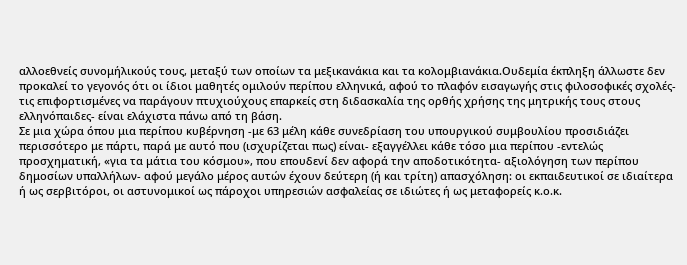αλλοεθνείς συνομήλικούς τους, μεταξύ των οποίων τα μεξικανάκια και τα κολομβιανάκια.Ουδεμία έκπληξη άλλωστε δεν προκαλεί το γεγονός ότι οι ίδιοι μαθητές ομιλούν περίπου ελληνικά, αφού το πλαφόν εισαγωγής στις φιλοσοφικές σχολές- τις επιφορτισμένες να παράγουν πτυχιούχους επαρκείς στη διδασκαλία της ορθής χρήσης της μητρικής τους στους ελληνόπαιδες- είναι ελάχιστα πάνω από τη βάση.
Σε μια χώρα όπου μια περίπου κυβέρνηση -με 63 μέλη κάθε συνεδρίαση του υπουργικού συμβουλίου προσιδιάζει περισσότερο με πάρτι, παρά με αυτό που (ισχυρίζεται πως) είναι- εξαγγέλλει κάθε τόσο μια περίπου -εντελώς προσχηματική, «για τα μάτια του κόσμου», που επουδενί δεν αφορά την αποδοτικότητα- αξιολόγηση των περίπου δημοσίων υπαλλήλων- αφού μεγάλο μέρος αυτών έχουν δεύτερη (ή και τρίτη) απασχόληση: οι εκπαιδευτικοί σε ιδιαίτερα ή ως σερβιτόροι, οι αστυνομικοί ως πάροχοι υπηρεσιών ασφαλείας σε ιδιώτες ή ως μεταφορείς κ.ο.κ.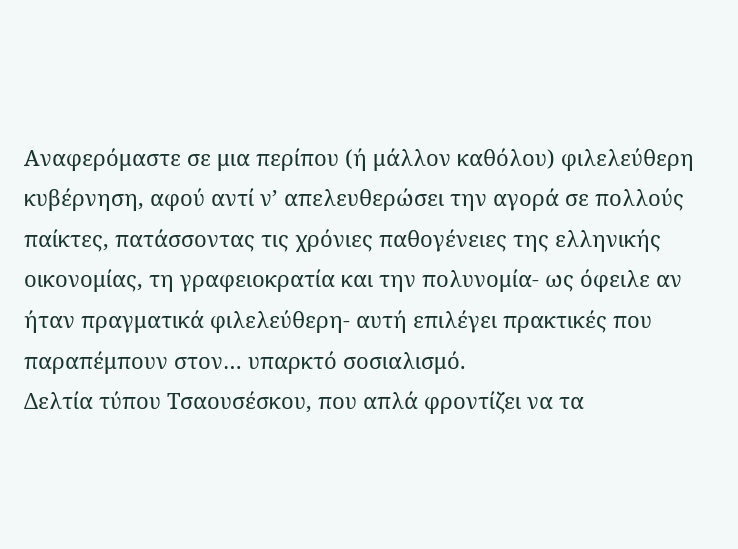Αναφερόμαστε σε μια περίπου (ή μάλλον καθόλου) φιλελεύθερη κυβέρνηση, αφού αντί ν’ απελευθερώσει την αγορά σε πολλούς παίκτες, πατάσσοντας τις χρόνιες παθογένειες της ελληνικής οικονομίας, τη γραφειοκρατία και την πολυνομία- ως όφειλε αν ήταν πραγματικά φιλελεύθερη- αυτή επιλέγει πρακτικές που παραπέμπουν στον… υπαρκτό σοσιαλισμό.
Δελτία τύπου Τσαουσέσκου, που απλά φροντίζει να τα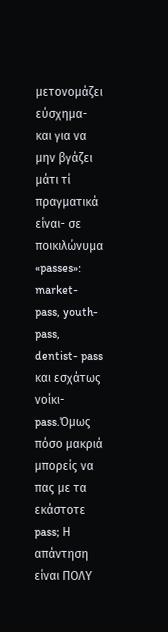μετονομάζει εύσχημα- και για να μην βγάζει μάτι τί πραγματικά είναι- σε ποικιλώνυμα «passes»: market- pass, youth- pass, dentist- pass και εσχάτως νοίκι- pass.Όμως πόσο μακριά μπορείς να πας με τα εκάστοτε pass; Η απάντηση είναι ΠΟΛΥ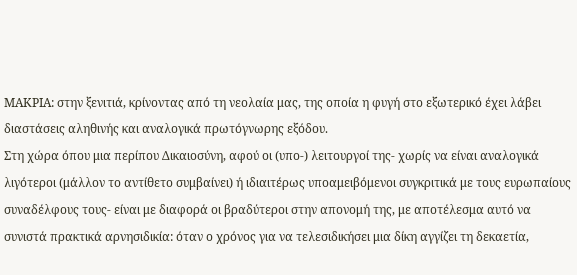ΜΑΚΡΙΑ: στην ξενιτιά, κρίνοντας από τη νεολαία μας, της οποία η φυγή στο εξωτερικό έχει λάβει διαστάσεις αληθινής και αναλογικά πρωτόγνωρης εξόδου.
Στη χώρα όπου μια περίπου Δικαιοσύνη, αφού οι (υπο-) λειτουργοί της- χωρίς να είναι αναλογικά λιγότεροι (μάλλον το αντίθετο συμβαίνει) ή ιδιαιτέρως υποαμειβόμενοι συγκριτικά με τους ευρωπαίους συναδέλφους τους- είναι με διαφορά οι βραδύτεροι στην απονομή της, με αποτέλεσμα αυτό να συνιστά πρακτικά αρνησιδικία: όταν ο χρόνος για να τελεσιδικήσει μια δίκη αγγίζει τη δεκαετία,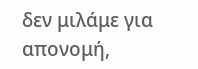δεν μιλάμε για απονομή,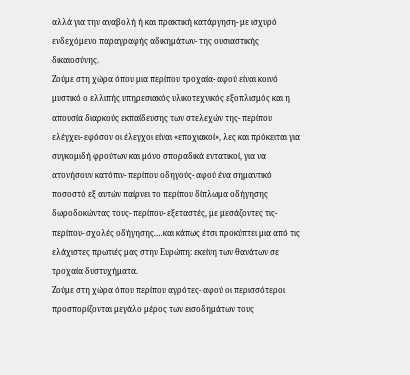αλλά για την αναβολή ή και πρακτική κατάργηση- με ισχυρό ενδεχόμενο παραγραφής αδικημάτων- της ουσιαστικής δικαιοσύνης.
Ζούμε στη χώρα όπου μια περίπου τροχαία- αφού είναι κοινό μυστικό ο ελλιπής υπηρεσιακός υλικοτεχνικός εξοπλισμός και η απουσία διαρκούς εκπαίδευσης των στελεχών της- περίπου ελέγχει- εφόσον οι έλεγχοι είναι «εποχιακοί», λες και πρόκειται για συγκομιδή φρούτων και μόνο σποραδικά εντατικοί, για να ατονήσουν κατόπιν- περίπου οδηγούς- αφού ένα σημαντικό ποσοστό εξ αυτών παίρνει το περίπου δίπλωμα οδήγησης δωροδοκώντας τους- περίπου- εξεταστές, με μεσάζοντες τις- περίπου- σχολές οδήγησης.…και κάπως έτσι προκύπτει μια από τις ελάχιστες πρωτιές μας στην Ευρώπη: εκείνη των θανάτων σε τροχαία δυστυχήματα.
Ζούμε στη χώρα όπου περίπου αγρότες- αφού οι περισσότεροι προσπορίζονται μεγάλο μέρος των εισοδημάτων τους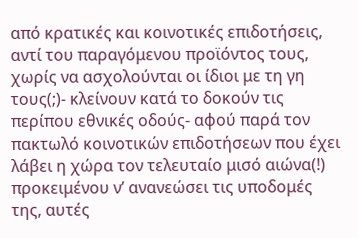από κρατικές και κοινοτικές επιδοτήσεις, αντί του παραγόμενου προϊόντος τους, χωρίς να ασχολούνται οι ίδιοι με τη γη τους(;)- κλείνουν κατά το δοκούν τις περίπου εθνικές οδούς- αφού παρά τον πακτωλό κοινοτικών επιδοτήσεων που έχει λάβει η χώρα τον τελευταίο μισό αιώνα(!) προκειμένου ν’ ανανεώσει τις υποδομές της, αυτές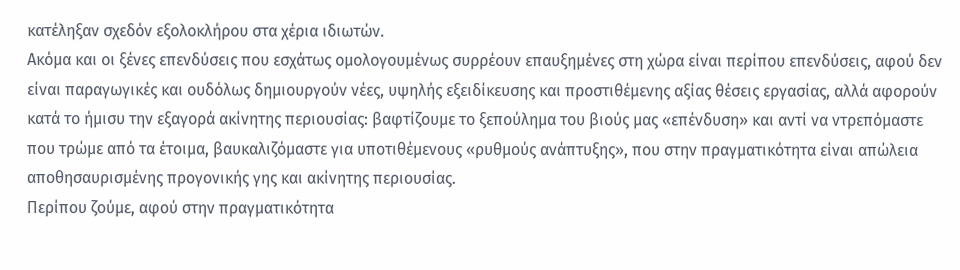κατέληξαν σχεδόν εξολοκλήρου στα χέρια ιδιωτών.
Ακόμα και οι ξένες επενδύσεις που εσχάτως ομολογουμένως συρρέουν επαυξημένες στη χώρα είναι περίπου επενδύσεις, αφού δεν είναι παραγωγικές και ουδόλως δημιουργούν νέες, υψηλής εξειδίκευσης και προστιθέμενης αξίας θέσεις εργασίας, αλλά αφορούν κατά το ήμισυ την εξαγορά ακίνητης περιουσίας: βαφτίζουμε το ξεπούλημα του βιούς μας «επένδυση» και αντί να ντρεπόμαστε που τρώμε από τα έτοιμα, βαυκαλιζόμαστε για υποτιθέμενους «ρυθμούς ανάπτυξης», που στην πραγματικότητα είναι απώλεια αποθησαυρισμένης προγονικής γης και ακίνητης περιουσίας.
Περίπου ζούμε, αφού στην πραγματικότητα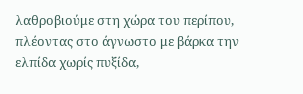λαθροβιούμε στη χώρα του περίπου, πλέοντας στο άγνωστο με βάρκα την ελπίδα χωρίς πυξίδα,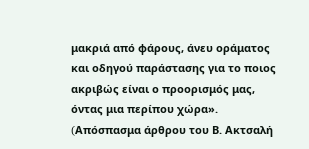μακριά από φάρους, άνευ οράματος και οδηγού παράστασης για το ποιος ακριβώς είναι ο προορισμός μας, όντας μια περίπου χώρα».
(Aπόσπασμα άρθρου του Β. Ακτσαλή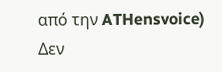από την ATHensvoice)
Δεν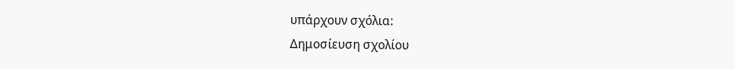υπάρχουν σχόλια:
Δημοσίευση σχολίου